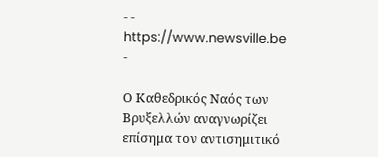- - https://www.newsville.be -

Ο Καθεδρικός Ναός των Βρυξελλών αναγνωρίζει επίσημα τον αντισημιτικό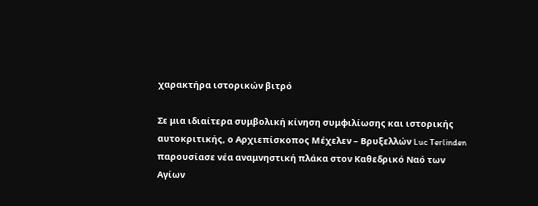χαρακτήρα ιστορικών βιτρό

Σε μια ιδιαίτερα συμβολική κίνηση συμφιλίωσης και ιστορικής αυτοκριτικής, ο Αρχιεπίσκοπος Μέχελεν – Βρυξελλών Luc Terlinden παρουσίασε νέα αναμνηστική πλάκα στον Καθεδρικό Ναό των Αγίων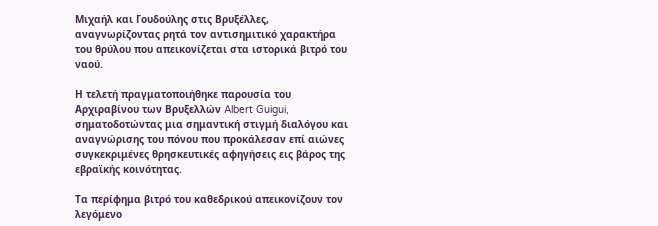Μιχαήλ και Γουδούλης στις Βρυξέλλες, αναγνωρίζοντας ρητά τον αντισημιτικό χαρακτήρα του θρύλου που απεικονίζεται στα ιστορικά βιτρό του ναού.

Η τελετή πραγματοποιήθηκε παρουσία του Αρχιραβίνου των Βρυξελλών Albert Guigui, σηματοδοτώντας μια σημαντική στιγμή διαλόγου και αναγνώρισης του πόνου που προκάλεσαν επί αιώνες συγκεκριμένες θρησκευτικές αφηγήσεις εις βάρος της εβραϊκής κοινότητας.

Τα περίφημα βιτρό του καθεδρικού απεικονίζουν τον λεγόμενο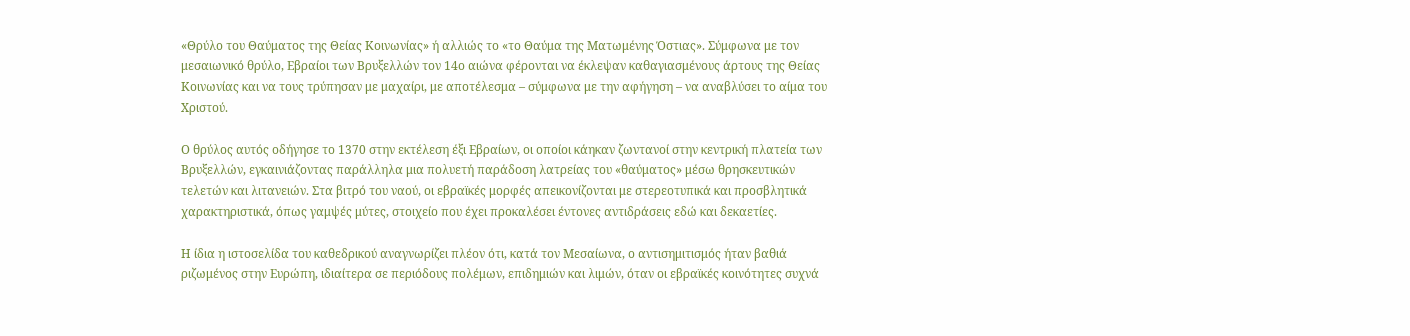«Θρύλο του Θαύματος της Θείας Κοινωνίας» ή αλλιώς το «το Θαύμα της Ματωμένης Όστιας». Σύμφωνα με τον μεσαιωνικό θρύλο, Εβραίοι των Βρυξελλών τον 14ο αιώνα φέρονται να έκλεψαν καθαγιασμένους άρτους της Θείας Κοινωνίας και να τους τρύπησαν με μαχαίρι, με αποτέλεσμα – σύμφωνα με την αφήγηση – να αναβλύσει το αίμα του Χριστού.

Ο θρύλος αυτός οδήγησε το 1370 στην εκτέλεση έξι Εβραίων, οι οποίοι κάηκαν ζωντανοί στην κεντρική πλατεία των Βρυξελλών, εγκαινιάζοντας παράλληλα μια πολυετή παράδοση λατρείας του «θαύματος» μέσω θρησκευτικών τελετών και λιτανειών. Στα βιτρό του ναού, οι εβραϊκές μορφές απεικονίζονται με στερεοτυπικά και προσβλητικά χαρακτηριστικά, όπως γαμψές μύτες, στοιχείο που έχει προκαλέσει έντονες αντιδράσεις εδώ και δεκαετίες.

Η ίδια η ιστοσελίδα του καθεδρικού αναγνωρίζει πλέον ότι, κατά τον Μεσαίωνα, ο αντισημιτισμός ήταν βαθιά ριζωμένος στην Ευρώπη, ιδιαίτερα σε περιόδους πολέμων, επιδημιών και λιμών, όταν οι εβραϊκές κοινότητες συχνά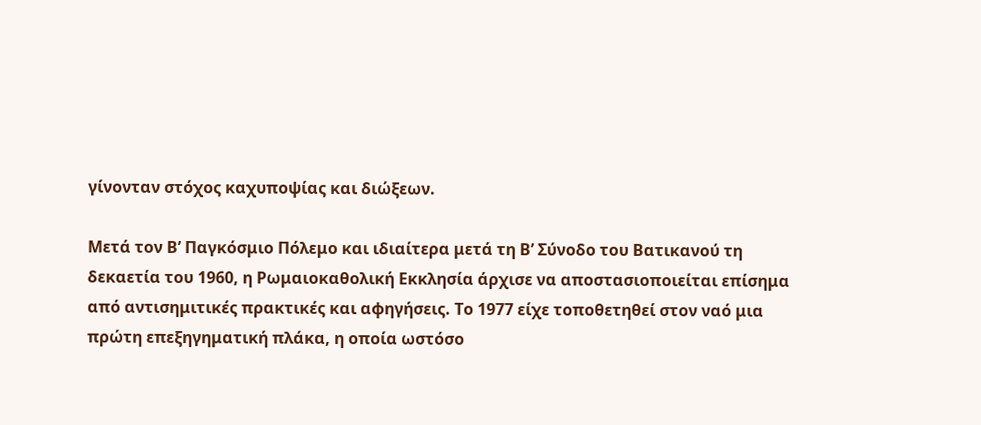γίνονταν στόχος καχυποψίας και διώξεων.

Μετά τον Β’ Παγκόσμιο Πόλεμο και ιδιαίτερα μετά τη Β’ Σύνοδο του Βατικανού τη δεκαετία του 1960, η Ρωμαιοκαθολική Εκκλησία άρχισε να αποστασιοποιείται επίσημα από αντισημιτικές πρακτικές και αφηγήσεις. Το 1977 είχε τοποθετηθεί στον ναό μια πρώτη επεξηγηματική πλάκα, η οποία ωστόσο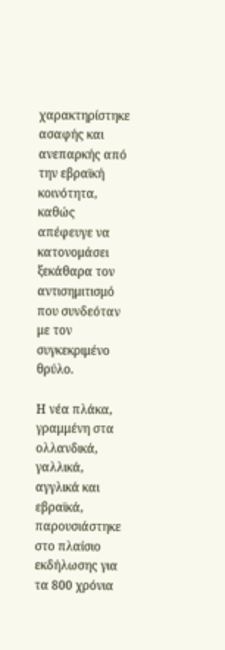χαρακτηρίστηκε ασαφής και ανεπαρκής από την εβραϊκή κοινότητα, καθώς απέφευγε να κατονομάσει ξεκάθαρα τον αντισημιτισμό που συνδεόταν με τον συγκεκριμένο θρύλο.

Η νέα πλάκα, γραμμένη στα ολλανδικά, γαλλικά, αγγλικά και εβραϊκά, παρουσιάστηκε στο πλαίσιο εκδήλωσης για τα 800 χρόνια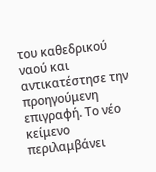του καθεδρικού ναού και αντικατέστησε την προηγούμενη επιγραφή. Το νέο κείμενο περιλαμβάνει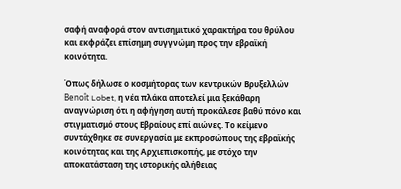σαφή αναφορά στον αντισημιτικό χαρακτήρα του θρύλου και εκφράζει επίσημη συγγνώμη προς την εβραϊκή κοινότητα.

Όπως δήλωσε ο κοσμήτορας των κεντρικών Βρυξελλών Benoît Lobet, η νέα πλάκα αποτελεί μια ξεκάθαρη αναγνώριση ότι η αφήγηση αυτή προκάλεσε βαθύ πόνο και στιγματισμό στους Εβραίους επί αιώνες. Το κείμενο συντάχθηκε σε συνεργασία με εκπροσώπους της εβραϊκής κοινότητας και της Αρχιεπισκοπής, με στόχο την αποκατάσταση της ιστορικής αλήθειας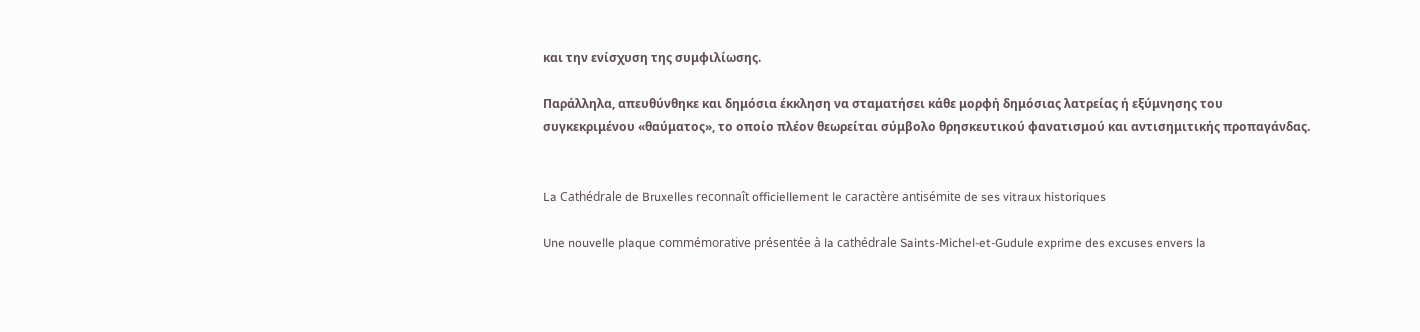και την ενίσχυση της συμφιλίωσης.

Παράλληλα, απευθύνθηκε και δημόσια έκκληση να σταματήσει κάθε μορφή δημόσιας λατρείας ή εξύμνησης του συγκεκριμένου «θαύματος», το οποίο πλέον θεωρείται σύμβολο θρησκευτικού φανατισμού και αντισημιτικής προπαγάνδας.


La Cathédrale de Bruxelles reconnaît officiellement le caractère antisémite de ses vitraux historiques

Une nouvelle plaque commémorative présentée à la cathédrale Saints-Michel-et-Gudule exprime des excuses envers la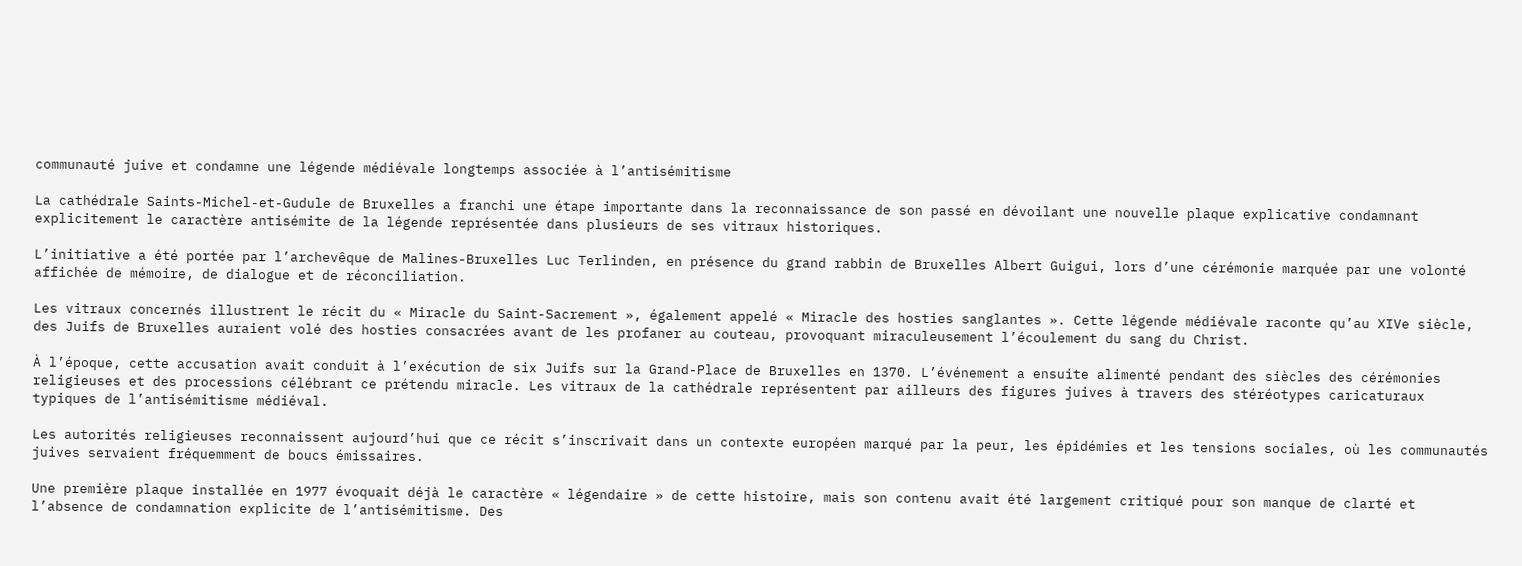communauté juive et condamne une légende médiévale longtemps associée à l’antisémitisme

La cathédrale Saints-Michel-et-Gudule de Bruxelles a franchi une étape importante dans la reconnaissance de son passé en dévoilant une nouvelle plaque explicative condamnant explicitement le caractère antisémite de la légende représentée dans plusieurs de ses vitraux historiques.

L’initiative a été portée par l’archevêque de Malines-Bruxelles Luc Terlinden, en présence du grand rabbin de Bruxelles Albert Guigui, lors d’une cérémonie marquée par une volonté affichée de mémoire, de dialogue et de réconciliation.

Les vitraux concernés illustrent le récit du « Miracle du Saint-Sacrement », également appelé « Miracle des hosties sanglantes ». Cette légende médiévale raconte qu’au XIVe siècle, des Juifs de Bruxelles auraient volé des hosties consacrées avant de les profaner au couteau, provoquant miraculeusement l’écoulement du sang du Christ.

À l’époque, cette accusation avait conduit à l’exécution de six Juifs sur la Grand-Place de Bruxelles en 1370. L’événement a ensuite alimenté pendant des siècles des cérémonies religieuses et des processions célébrant ce prétendu miracle. Les vitraux de la cathédrale représentent par ailleurs des figures juives à travers des stéréotypes caricaturaux typiques de l’antisémitisme médiéval.

Les autorités religieuses reconnaissent aujourd’hui que ce récit s’inscrivait dans un contexte européen marqué par la peur, les épidémies et les tensions sociales, où les communautés juives servaient fréquemment de boucs émissaires.

Une première plaque installée en 1977 évoquait déjà le caractère « légendaire » de cette histoire, mais son contenu avait été largement critiqué pour son manque de clarté et l’absence de condamnation explicite de l’antisémitisme. Des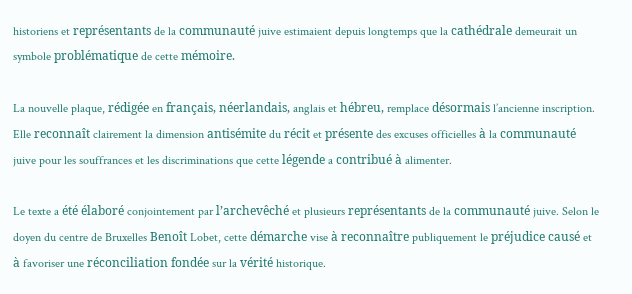historiens et représentants de la communauté juive estimaient depuis longtemps que la cathédrale demeurait un symbole problématique de cette mémoire.

La nouvelle plaque, rédigée en français, néerlandais, anglais et hébreu, remplace désormais l’ancienne inscription. Elle reconnaît clairement la dimension antisémite du récit et présente des excuses officielles à la communauté juive pour les souffrances et les discriminations que cette légende a contribué à alimenter.

Le texte a été élaboré conjointement par l’archevêché et plusieurs représentants de la communauté juive. Selon le doyen du centre de Bruxelles Benoît Lobet, cette démarche vise à reconnaître publiquement le préjudice causé et à favoriser une réconciliation fondée sur la vérité historique.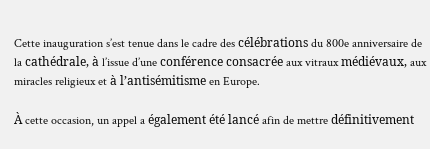Cette inauguration s’est tenue dans le cadre des célébrations du 800e anniversaire de la cathédrale, à l’issue d’une conférence consacrée aux vitraux médiévaux, aux miracles religieux et à l’antisémitisme en Europe.

À cette occasion, un appel a également été lancé afin de mettre définitivement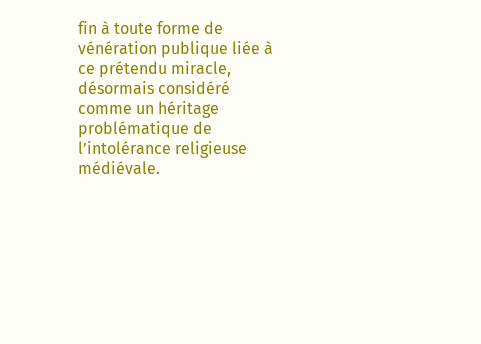fin à toute forme de vénération publique liée à ce prétendu miracle, désormais considéré comme un héritage problématique de l’intolérance religieuse médiévale.